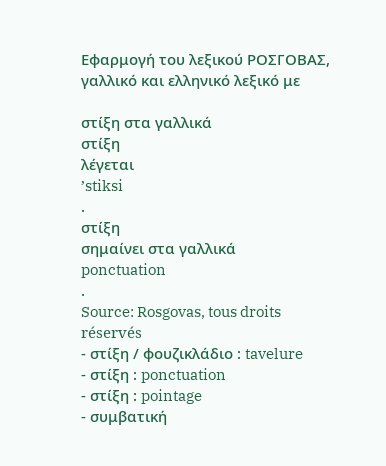Εφαρμογή του λεξικού ΡΟΣΓΟΒΑΣ, γαλλικό και ελληνικό λεξικό με

στίξη στα γαλλικά
στίξη
λέγεται
’stiksi
.
στίξη
σημαίνει στα γαλλικά
ponctuation
.
Source: Rosgovas, tous droits réservés
- στίξη / φουζικλάδιο : tavelure
- στίξη : ponctuation
- στίξη : pointage
- συμβατική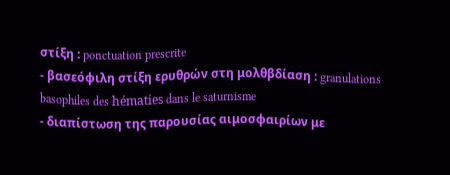στίξη : ponctuation prescrite
- βασεόφιλη στίξη ερυθρών στη μολθβδίαση : granulations basophiles des hématies dans le saturnisme
- διαπίστωση της παρουσίας αιμοσφαιρίων με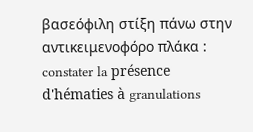βασεόφιλη στίξη πάνω στην αντικειμενοφόρο πλάκα : constater la présence d'hématies à granulations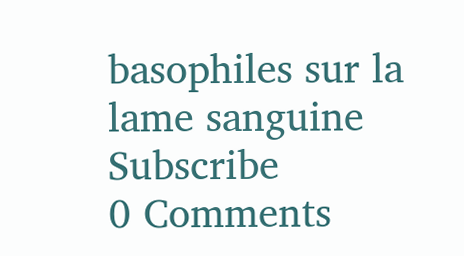basophiles sur la lame sanguine
Subscribe
0 Comments